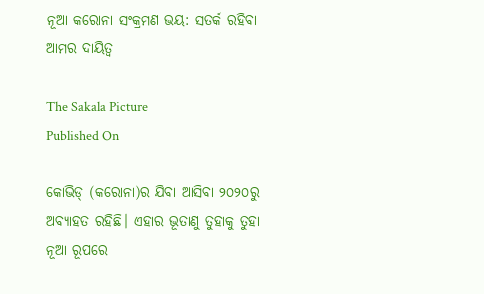ନୂଆ କରୋନା ସଂକ୍ରମଣ ଭୟ: ସତର୍କ ରହିବା ଆମର ଦାୟିତ୍ୱ

The Sakala Picture
Published On

କୋଭିଡ୍‌‌ (କରୋନା)ର ଯିବା ଆସିବା ୨୦୨୦ରୁ ଅବ୍ୟାହତ ରହିଛି। ଏହାର ଭୂତାଣୁ ତୁହାକୁ ତୁହା ନୂଆ ରୂପରେ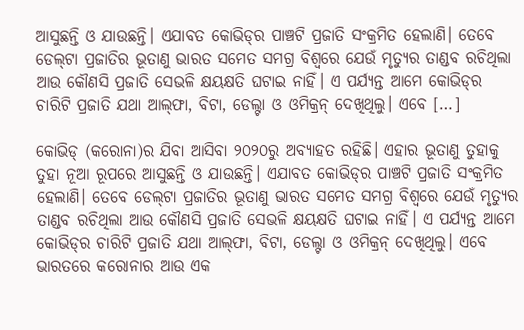ଆସୁଛନ୍ତି ଓ ଯାଉଛନ୍ତି। ଏଯାବତ କୋଭିଡ୍‌‌ର ପାଞ୍ଚଟି ପ୍ରଜାତି ସଂକ୍ରମିତ ହେଲାଣି। ତେବେ ଡେଲ୍‌‌ଟା ପ୍ରଜାତିର ଭୂତାଣୁ ଭାରତ ସମେତ ସମଗ୍ର ବିଶ୍ୱରେ ଯେଉଁ ମୃତ୍ୟୁର ତାଣ୍ଡବ ରଚିଥିଲା ଆଉ କୌଣସି ପ୍ରଜାତି ସେଭଳି କ୍ଷୟକ୍ଷତି ଘଟାଇ ନାହିଁ। ଏ ପର୍ଯ୍ୟନ୍ତ ଆମେ କୋଭିଡ୍‌‌ର ଚାରିଟି ପ୍ରଜାତି ଯଥା ଆଲ୍‌‌ଫା, ବିଟା, ଡେଲ୍ଟା ଓ ଓମିକ୍ରନ୍‌‌ ଦେଖିଥିଲୁ। ଏବେ […]

କୋଭିଡ୍‌‌ (କରୋନା)ର ଯିବା ଆସିବା ୨୦୨୦ରୁ ଅବ୍ୟାହତ ରହିଛି। ଏହାର ଭୂତାଣୁ ତୁହାକୁ ତୁହା ନୂଆ ରୂପରେ ଆସୁଛନ୍ତି ଓ ଯାଉଛନ୍ତି। ଏଯାବତ କୋଭିଡ୍‌‌ର ପାଞ୍ଚଟି ପ୍ରଜାତି ସଂକ୍ରମିତ ହେଲାଣି। ତେବେ ଡେଲ୍‌‌ଟା ପ୍ରଜାତିର ଭୂତାଣୁ ଭାରତ ସମେତ ସମଗ୍ର ବିଶ୍ୱରେ ଯେଉଁ ମୃତ୍ୟୁର ତାଣ୍ଡବ ରଚିଥିଲା ଆଉ କୌଣସି ପ୍ରଜାତି ସେଭଳି କ୍ଷୟକ୍ଷତି ଘଟାଇ ନାହିଁ। ଏ ପର୍ଯ୍ୟନ୍ତ ଆମେ କୋଭିଡ୍‌‌ର ଚାରିଟି ପ୍ରଜାତି ଯଥା ଆଲ୍‌‌ଫା, ବିଟା, ଡେଲ୍ଟା ଓ ଓମିକ୍ରନ୍‌‌ ଦେଖିଥିଲୁ। ଏବେ ଭାରତରେ କରୋନାର ଆଉ ଏକ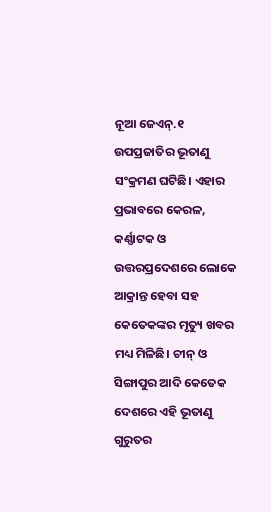ନୂଆ ଜେଏନ୍‌‌.୧ ଉପପ୍ରଜାତିର ଭୂତାଣୁ ସଂକ୍ରମଣ ଘଟିଛି। ଏହାର ପ୍ରଭାବରେ କେରଳ, କର୍ଣ୍ଣାଟକ ଓ ଉତ୍ତରପ୍ରଦେଶରେ ଲୋକେ ଆକ୍ରାନ୍ତ ହେବା ସହ କେତେକଙ୍କର ମୃତ୍ୟୁ ଖବର ମଧ୍ୟ ମିଳିଛି। ଚୀନ୍‌‌ ଓ ସିଙ୍ଗାପୁର ଆଦି କେତେକ ଦେଶରେ ଏହି ଭୂତାଣୁ ଗୁରୁତର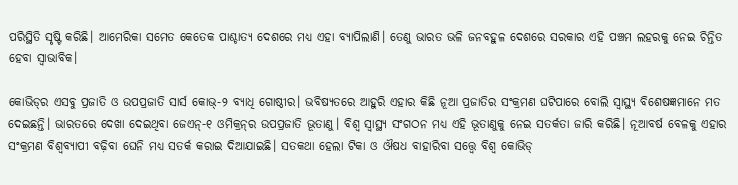ପରିସ୍ଥିତି ସୃଷ୍ଟି କରିଛି। ଆମେରିକା ସମେତ କେତେକ ପାଶ୍ଚାତ୍ୟ ଦେଶରେ ମଧ୍ୟ ଏହା ବ୍ୟାପିଲାଣି। ତେଣୁ ଭାରତ ଭଳି ଜନବହୁଳ ଦେଶରେ ସରକାର ଏହି ପଞ୍ଚମ ଲହରକୁ ନେଇ ଚିନ୍ତିତ ହେବା ସ୍ୱାଭାବିକ।

କୋଭିଡ୍‌‌ର ଏସବୁ ପ୍ରଜାତି ଓ ଉପପ୍ରଜାତି ସାର୍ସ କୋଭ୍‌‌-୨ ବ୍ୟାଧି ଗୋଷ୍ଠୀର। ଭବିଷ୍ୟତରେ ଆହୁରି ଏହାର କିଛି ନୂଆ ପ୍ରଜାତିର ସଂକ୍ରମଣ ଘଟିପାରେ ବୋଲି ସ୍ୱାସ୍ଥ୍ୟ ବିଶେଷଜ୍ଞମାନେ ମତ ଦେଇଛନ୍ତି। ଭାରତରେ ଦେଖା ଦେଇଥିବା ଜେଏନ୍‌‌-୧ ଓମିକ୍ରନ୍‌‌ର ଉପପ୍ରଜାତି ଭୂତାଣୁ। ବିଶ୍ୱ ସ୍ୱାସ୍ଥ୍ୟ ସଂଗଠନ ମଧ୍ୟ ଏହି ଭୂତାଣୁକୁ ନେଇ ସତର୍କତା ଜାରି କରିଛି। ନୂଆବର୍ଷ ବେଳକୁ ଏହାର ସଂକ୍ରମଣ ବିଶ୍ୱବ୍ୟାପୀ ବଢ଼ିବା ଘେନି ମଧ୍ୟ ସତର୍କ କରାଇ ଦିଆଯାଇଛି। ସତକଥା ହେଲା ଟିକା ଓ ଔଷଧ ବାହାରିବା ସତ୍ତ୍ବେ ବିଶ୍ୱ କୋଭିଡ୍‌‌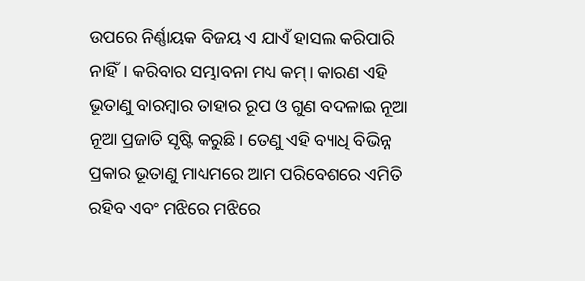ଉପରେ ନିର୍ଣ୍ଣାୟକ ବିଜୟ ଏ ଯାଏଁ ହାସଲ କରିପାରି ନାହିଁ। କରିବାର ସମ୍ଭାବନା ମଧ୍ୟ କମ୍‌‌। କାରଣ ଏହି ଭୂତାଣୁ ବାରମ୍ବାର ତାହାର ରୂପ ଓ ଗୁଣ ବଦଳାଇ ନୂଆ ନୂଆ ପ୍ରଜାତି ସୃଷ୍ଟି କରୁଛି। ତେଣୁ ଏହି ବ୍ୟାଧି ବିଭିନ୍ନ ପ୍ରକାର ଭୂତାଣୁ ମାଧ୍ୟମରେ ଆମ ପରିବେଶରେ ଏମିତି ରହିବ ଏବଂ ମଝିରେ ମଝିରେ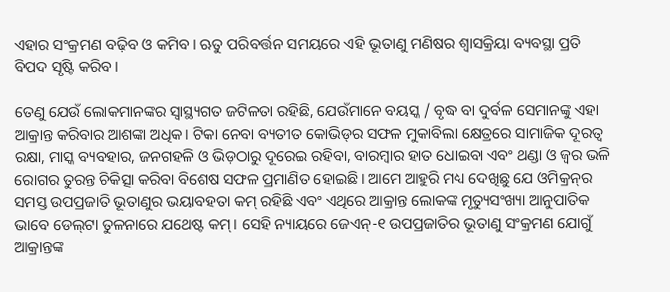ଏହାର ସଂକ୍ରମଣ ବଢ଼ିବ ଓ କମିବ। ଋତୁ ପରିବର୍ତ୍ତନ ସମୟରେ ଏହି ଭୂତାଣୁ ମଣିଷର ଶ୍ୱାସକ୍ରିୟା ବ୍ୟବସ୍ଥା ପ୍ରତି ବିପଦ ସୃଷ୍ଟି କରିବ।

ତେଣୁ ଯେଉଁ ଲୋକମାନଙ୍କର ସ୍ୱାସ୍ଥ୍ୟଗତ ଜଟିଳତା ରହିଛି, ଯେଉଁମାନେ ବୟସ୍କ / ବୃଦ୍ଧ ବା ଦୁର୍ବଳ ସେମାନଙ୍କୁ ଏହା ଆକ୍ରାନ୍ତ କରିବାର ଆଶଙ୍କା ଅଧିକ। ଟିକା ନେବା ବ୍ୟତୀତ କୋଭିଡ୍‌‌ର ସଫଳ ମୁକାବିଲା କ୍ଷେତ୍ରରେ ସାମାଜିକ ଦୂରତ୍ୱ ରକ୍ଷା, ମାସ୍କ ବ୍ୟବହାର, ଜନଗହଳି ଓ ଭିଡ଼ଠାରୁ ଦୂରେଇ ରହିବା, ବାରମ୍ବାର ହାତ ଧୋଇବା ଏବଂ ଥଣ୍ଡା ଓ ଜ୍ୱର ଭଳି ରୋଗର ତୁରନ୍ତ ଚିକିତ୍ସା କରିବା ବିଶେଷ ସଫଳ ପ୍ରମାଣିତ ହୋଇଛି। ଆମେ ଆହୁରି ମଧ୍ୟ ଦେଖିଛୁ ଯେ ଓମିକ୍ରନ୍‌‌ର ସମସ୍ତ ଉପପ୍ରଜାତି ଭୂତାଣୁର ଭୟାବହତା କମ୍‌‌ ରହିଛି ଏବଂ ଏଥିରେ ଆକ୍ରାନ୍ତ ଲୋକଙ୍କ ମୃତ୍ୟୁସଂଖ୍ୟା ଆନୁପାତିକ ଭାବେ ଡେଲ୍‌‌ଟା ତୁଳନାରେ ଯଥେଷ୍ଟ କମ୍‌‌। ସେହି ନ୍ୟାୟରେ ଜେଏନ୍‌‌-୧ ଉପପ୍ରଜାତିର ଭୂତାଣୁ ସଂକ୍ରମଣ ଯୋଗୁଁ ଆକ୍ରାନ୍ତଙ୍କ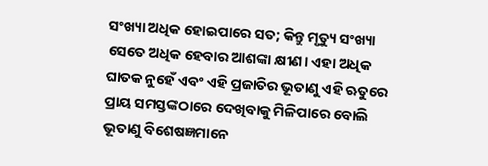ସଂଖ୍ୟା ଅଧିକ ହୋଇପାରେ ସତ; କିନ୍ତୁ ମୃତ୍ୟୁ ସଂଖ୍ୟା ସେତେ ଅଧିକ ହେବାର ଆଶଙ୍କା କ୍ଷୀଣ। ଏହା ଅଧିକ ଘାତକ ନୁହେଁ ଏବଂ ଏହି ପ୍ରଜାତିର ଭୂତାଣୁ ଏହି ଋତୁରେ ପ୍ରାୟ ସମସ୍ତଙ୍କଠାରେ ଦେଖିବାକୁ ମିଳିପାରେ ବୋଲି ଭୂତାଣୁ ବିଶେଷଜ୍ଞମାନେ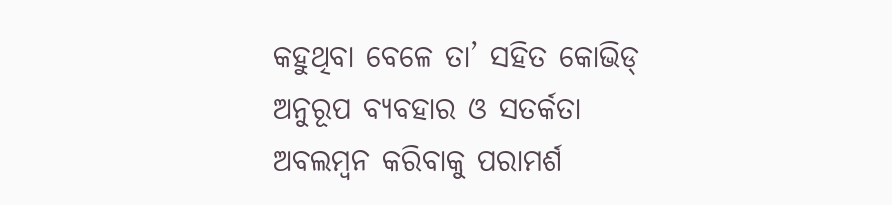କହୁଥିବା ବେଳେ ତା’ ସହିତ କୋଭିଡ୍‌‌ ଅନୁରୂପ ବ୍ୟବହାର ଓ ସତର୍କତା ଅବଲମ୍ବନ କରିବାକୁ ପରାମର୍ଶ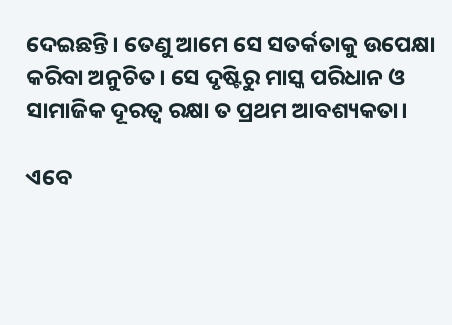ଦେଇଛନ୍ତି। ତେଣୁ ଆମେ ସେ ସତର୍କତାକୁ ଉପେକ୍ଷା କରିବା ଅନୁଚିତ। ସେ ଦୃଷ୍ଟିରୁ ମାସ୍କ ପରିଧାନ ଓ ସାମାଜିକ ଦୂରତ୍ୱ ରକ୍ଷା ତ ପ୍ରଥମ ଆବଶ୍ୟକତା।

ଏବେ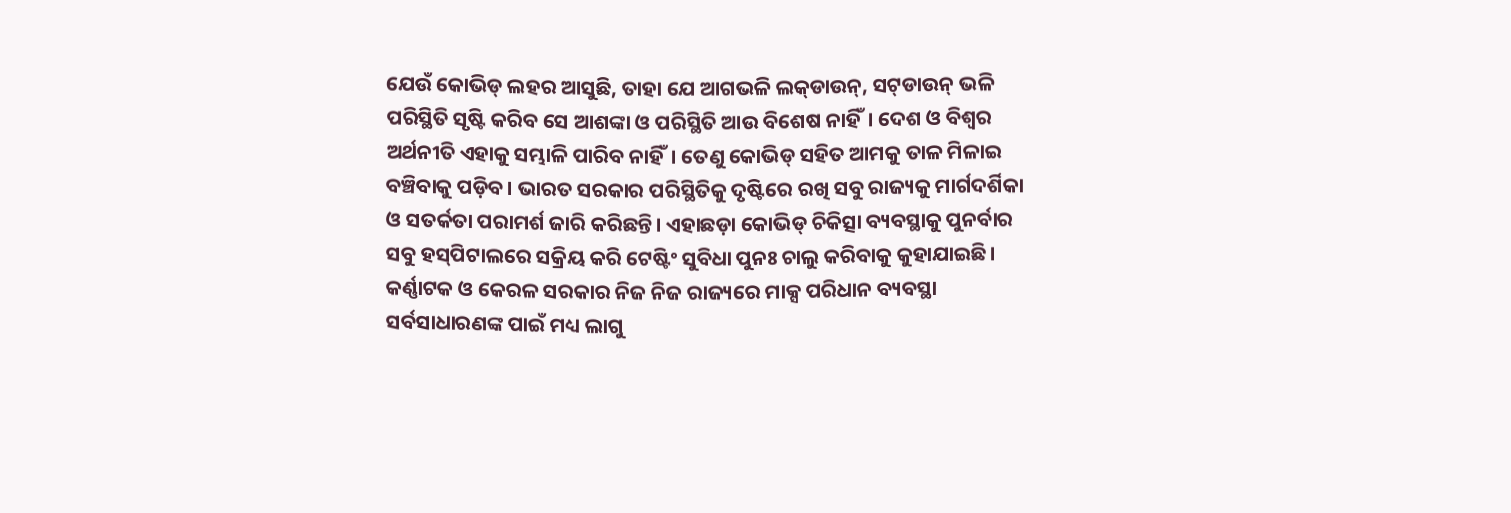ଯେଉଁ କୋଭିଡ୍‌‌ ଲହର ଆସୁଛି, ତାହା ଯେ ଆଗଭଳି ଲକ୍‌‌ଡାଉନ୍‌‌, ସଟ୍‌‌ଡାଉନ୍‌‌ ଭଳି ପରିସ୍ଥିତି ସୃଷ୍ଟି କରିବ ସେ ଆଶଙ୍କା ଓ ପରିସ୍ଥିତି ଆଉ ବିଶେଷ ନାହିଁ। ଦେଶ ଓ ବିଶ୍ୱର ଅର୍ଥନୀତି ଏହାକୁ ସମ୍ଭାଳି ପାରିବ ନାହିଁ। ତେଣୁ କୋଭିଡ୍‌‌ ସହିତ ଆମକୁ ତାଳ ମିଳାଇ ବଞ୍ଚିବାକୁ ପଡ଼ିବ। ଭାରତ ସରକାର ପରିସ୍ଥିତିକୁ ଦୃଷ୍ଟିରେ ରଖି ସବୁ ରାଜ୍ୟକୁ ମାର୍ଗଦର୍ଶିକା ଓ ସତର୍କତା ପରାମର୍ଶ ଜାରି କରିଛନ୍ତି। ଏହାଛଡ଼ା କୋଭିଡ୍‌‌ ଚିକିତ୍ସା ବ୍ୟବସ୍ଥାକୁ ପୁନର୍ବାର ସବୁ ହସ୍‌‌ପିଟାଲରେ ସକ୍ରିୟ କରି ଟେଷ୍ଟିଂ ସୁବିଧା ପୁନଃ ଚାଲୁ କରିବାକୁ କୁହାଯାଇଛି। କର୍ଣ୍ଣାଟକ ଓ କେରଳ ସରକାର ନିଜ ନିଜ ରାଜ୍ୟରେ ମାକ୍ସ ପରିଧାନ ବ୍ୟବସ୍ଥା ସର୍ବସାଧାରଣଙ୍କ ପାଇଁ ମଧ୍ୟ ଲାଗୁ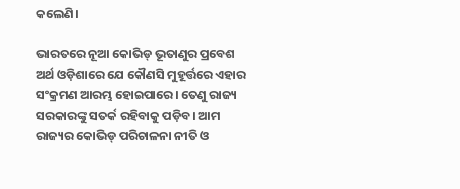କଲେଣି।

ଭାରତରେ ନୂଆ କୋଭିଡ୍‌‌ ଭୂତାଣୁର ପ୍ରବେଶ ଅର୍ଥ ଓଡ଼ିଶାରେ ଯେ କୌଣସି ମୁହୂର୍ତ୍ତରେ ଏହାର ସଂକ୍ରମଣ ଆରମ୍ଭ ହୋଇପାରେ। ତେଣୁ ରାଜ୍ୟ ସରକାରଙ୍କୁ ସତର୍କ ରହିବାକୁ ପଡ଼ିବ। ଆମ ରାଜ୍ୟର କୋଭିଡ୍‌‌ ପରିଚାଳନା ନୀତି ଓ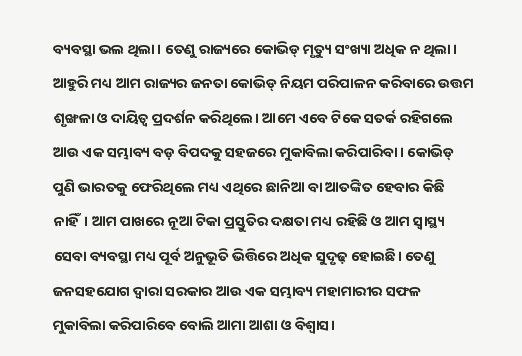ବ୍ୟବସ୍ଥା ଭଲ ଥିଲା। ତେଣୁ ରାଜ୍ୟରେ କୋଭିଡ୍‌‌ ମୃତ୍ୟୁ ସଂଖ୍ୟା ଅଧିକ ନ ଥିଲା। ଆହୁରି ମଧ୍ୟ ଆମ ରାଜ୍ୟର ଜନତା କୋଭିଡ୍‌‌ ନିୟମ ପରିପାଳନ କରିବାରେ ଉତ୍ତମ ଶୃଙ୍ଖଳା ଓ ଦାୟିତ୍ୱ ପ୍ରଦର୍ଶନ କରିଥିଲେ। ଆମେ ଏବେ ଟିକେ ସତର୍କ ରହିଗଲେ ଆଉ ଏକ ସମ୍ଭାବ୍ୟ ବଡ଼ ବିପଦକୁ ସହଜରେ ମୁକାବିଲା କରିପାରିବା। କୋଭିଡ୍‌‌ ପୁଣି ଭାରତକୁ ଫେରିଥିଲେ ମଧ୍ୟ ଏଥିରେ ଛାନିଆ ବା ଆତଙ୍କିତ ହେବାର କିଛି ନାହିଁ। ଆମ ପାଖରେ ନୂଆ ଟିକା ପ୍ରସ୍ତୁତିର ଦକ୍ଷତା ମଧ୍ୟ ରହିଛି ଓ ଆମ ସ୍ୱାସ୍ଥ୍ୟ ସେବା ବ୍ୟବସ୍ଥା ମଧ୍ୟ ପୂର୍ବ ଅନୁଭୂତି ଭିତ୍ତିରେ ଅଧିକ ସୁଦୃଢ଼ ହୋଇଛି। ତେଣୁ ଜନସହଯୋଗ ଦ୍ୱାରା ସରକାର ଆଉ ଏକ ସମ୍ଭାବ୍ୟ ମହାମାରୀର ସଫଳ ମୁକାବିଲା କରିପାରିବେ ବୋଲି ଆମା ଆଶା ଓ ବିଶ୍ୱାସ।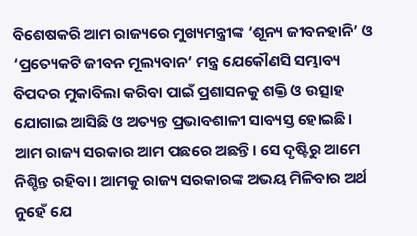ବିଶେଷକରି ଆମ ରାଜ୍ୟରେ ମୁଖ୍ୟମନ୍ତ୍ରୀଙ୍କ ‘ଶୂନ୍ୟ ଜୀବନହାନି’ ଓ ‘ପ୍ରତ୍ୟେକଟି ଜୀବନ ମୂଲ୍ୟବାନ’ ମନ୍ତ୍ର ଯେକୌଣସି ସମ୍ଭାବ୍ୟ ବିପଦର ମୁକାବିଲା କରିବା ପାଇଁ ପ୍ରଶାସନକୁ ଶକ୍ତି ଓ ଉତ୍ସାହ ଯୋଗାଇ ଆସିଛି ଓ ଅତ୍ୟନ୍ତ ପ୍ରଭାବଶାଳୀ ସାବ୍ୟସ୍ତ ହୋଇଛି। ଆମ ରାଜ୍ୟ ସରକାର ଆମ ପଛରେ ଅଛନ୍ତି। ସେ ଦୃଷ୍ଟିରୁ ଆମେ ନିଶ୍ଚିନ୍ତ ରହିବା। ଆମକୁ ରାଜ୍ୟ ସରକାରଙ୍କ ଅଭୟ ମିଳିବାର ଅର୍ଥ ନୁହେଁ ଯେ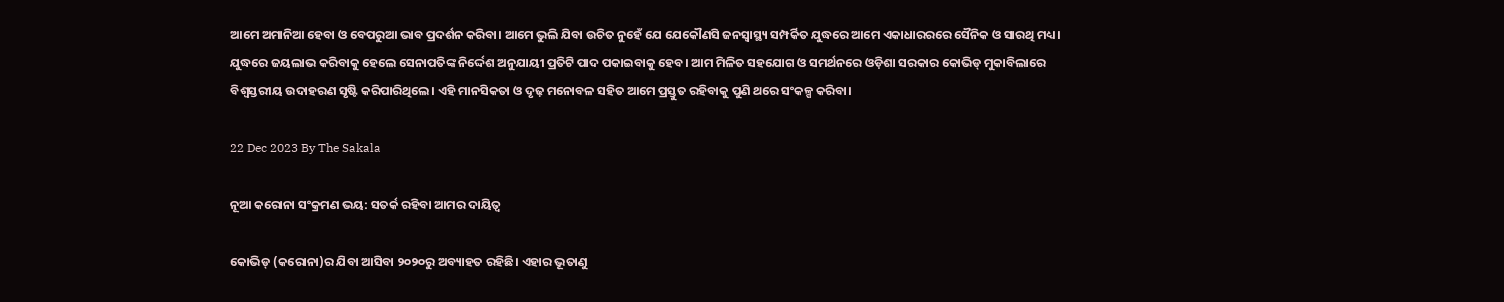ଆମେ ଅମାନିଆ ହେବା ଓ ବେପରୁଆ ଭାବ ପ୍ରଦର୍ଶନ କରିବା। ଆମେ ଭୁଲି ଯିବା ଉଚିତ ନୁହେଁ ଯେ ଯେକୌଣସି ଜନସ୍ୱାସ୍ଥ୍ୟ ସମ୍ପର୍କିତ ଯୁଦ୍ଧରେ ଆମେ ଏକାଧାରରରେ ସୈନିକ ଓ ସାରଥି ମଧ୍ୟ। ଯୁଦ୍ଧରେ ଜୟଲାଭ କରିବାକୁ ହେଲେ ସେନାପତିଙ୍କ ନିର୍ଦ୍ଦେଶ ଅନୁଯାୟୀ ପ୍ରତିଟି ପାଦ ପକାଇବାକୁ ହେବ। ଆମ ମିଳିତ ସହଯୋଗ ଓ ସମର୍ଥନରେ ଓଡ଼ିଶା ସରକାର କୋଭିଡ୍‌‌ ମୁକାବିଲାରେ ବିଶ୍ୱସ୍ତରୀୟ ଉଦାହରଣ ସୃଷ୍ଟି କରିପାରିଥିଲେ। ଏହି ମାନସିକତା ଓ ଦୃଢ଼ ମନୋବଳ ସହିତ ଆମେ ପ୍ରସ୍ତୁତ ରହିବାକୁ ପୁଣି ଥରେ ସଂକଳ୍ପ କରିବା।

22 Dec 2023 By The Sakala

ନୂଆ କରୋନା ସଂକ୍ରମଣ ଭୟ: ସତର୍କ ରହିବା ଆମର ଦାୟିତ୍ୱ

କୋଭିଡ୍‌‌ (କରୋନା)ର ଯିବା ଆସିବା ୨୦୨୦ରୁ ଅବ୍ୟାହତ ରହିଛି। ଏହାର ଭୂତାଣୁ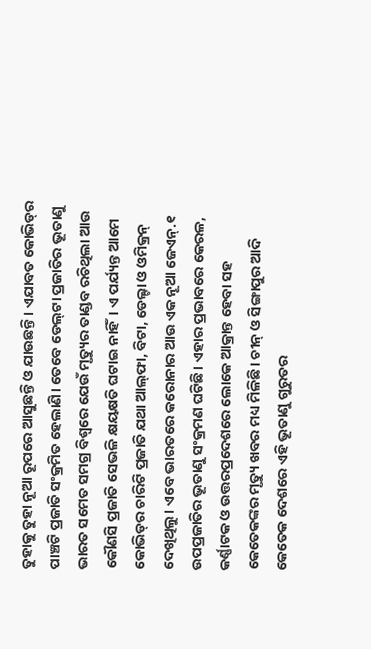ତୁହାକୁ ତୁହା ନୂଆ ରୂପରେ ଆସୁଛନ୍ତି ଓ ଯାଉଛନ୍ତି। ଏଯାବତ କୋଭିଡ୍‌‌ର ପାଞ୍ଚଟି ପ୍ରଜାତି ସଂକ୍ରମିତ ହେଲାଣି। ତେବେ ଡେଲ୍‌‌ଟା ପ୍ରଜାତିର ଭୂତାଣୁ ଭାରତ ସମେତ ସମଗ୍ର ବିଶ୍ୱରେ ଯେଉଁ ମୃତ୍ୟୁର ତାଣ୍ଡବ ରଚିଥିଲା ଆଉ କୌଣସି ପ୍ରଜାତି ସେଭଳି କ୍ଷୟକ୍ଷତି ଘଟାଇ ନାହିଁ। ଏ ପର୍ଯ୍ୟନ୍ତ ଆମେ କୋଭିଡ୍‌‌ର ଚାରିଟି ପ୍ରଜାତି ଯଥା ଆଲ୍‌‌ଫା, ବିଟା, ଡେଲ୍ଟା ଓ ଓମିକ୍ରନ୍‌‌ ଦେଖିଥିଲୁ। ଏବେ ଭାରତରେ କରୋନାର ଆଉ ଏକ ନୂଆ ଜେଏନ୍‌‌.୧ ଉପପ୍ରଜାତିର ଭୂତାଣୁ ସଂକ୍ରମଣ ଘଟିଛି। ଏହାର ପ୍ରଭାବରେ କେରଳ, କର୍ଣ୍ଣାଟକ ଓ ଉତ୍ତରପ୍ରଦେଶରେ ଲୋକେ ଆକ୍ରାନ୍ତ ହେବା ସହ କେତେକଙ୍କର ମୃତ୍ୟୁ ଖବର ମଧ୍ୟ ମିଳିଛି। ଚୀନ୍‌‌ ଓ ସିଙ୍ଗାପୁର ଆଦି କେତେକ ଦେଶରେ ଏହି ଭୂତାଣୁ ଗୁରୁତର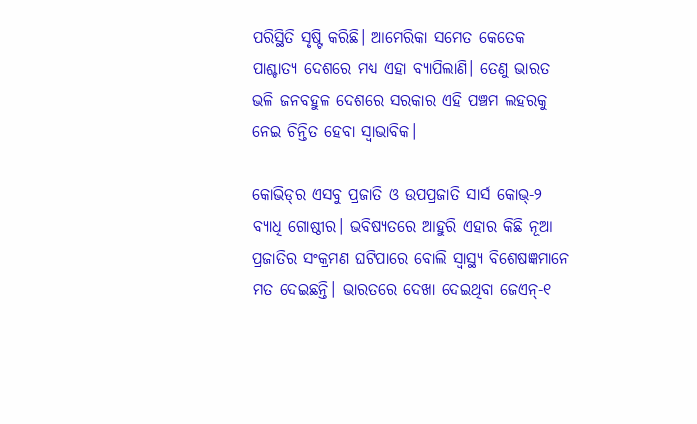ପରିସ୍ଥିତି ସୃଷ୍ଟି କରିଛି। ଆମେରିକା ସମେତ କେତେକ ପାଶ୍ଚାତ୍ୟ ଦେଶରେ ମଧ୍ୟ ଏହା ବ୍ୟାପିଲାଣି। ତେଣୁ ଭାରତ ଭଳି ଜନବହୁଳ ଦେଶରେ ସରକାର ଏହି ପଞ୍ଚମ ଲହରକୁ ନେଇ ଚିନ୍ତିତ ହେବା ସ୍ୱାଭାବିକ।

କୋଭିଡ୍‌‌ର ଏସବୁ ପ୍ରଜାତି ଓ ଉପପ୍ରଜାତି ସାର୍ସ କୋଭ୍‌‌-୨ ବ୍ୟାଧି ଗୋଷ୍ଠୀର। ଭବିଷ୍ୟତରେ ଆହୁରି ଏହାର କିଛି ନୂଆ ପ୍ରଜାତିର ସଂକ୍ରମଣ ଘଟିପାରେ ବୋଲି ସ୍ୱାସ୍ଥ୍ୟ ବିଶେଷଜ୍ଞମାନେ ମତ ଦେଇଛନ୍ତି। ଭାରତରେ ଦେଖା ଦେଇଥିବା ଜେଏନ୍‌‌-୧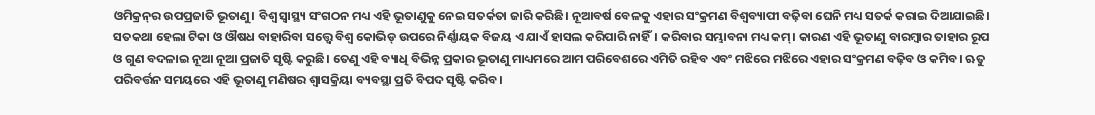ଓମିକ୍ରନ୍‌‌ର ଉପପ୍ରଜାତି ଭୂତାଣୁ। ବିଶ୍ୱ ସ୍ୱାସ୍ଥ୍ୟ ସଂଗଠନ ମଧ୍ୟ ଏହି ଭୂତାଣୁକୁ ନେଇ ସତର୍କତା ଜାରି କରିଛି। ନୂଆବର୍ଷ ବେଳକୁ ଏହାର ସଂକ୍ରମଣ ବିଶ୍ୱବ୍ୟାପୀ ବଢ଼ିବା ଘେନି ମଧ୍ୟ ସତର୍କ କରାଇ ଦିଆଯାଇଛି। ସତକଥା ହେଲା ଟିକା ଓ ଔଷଧ ବାହାରିବା ସତ୍ତ୍ବେ ବିଶ୍ୱ କୋଭିଡ୍‌‌ ଉପରେ ନିର୍ଣ୍ଣାୟକ ବିଜୟ ଏ ଯାଏଁ ହାସଲ କରିପାରି ନାହିଁ। କରିବାର ସମ୍ଭାବନା ମଧ୍ୟ କମ୍‌‌। କାରଣ ଏହି ଭୂତାଣୁ ବାରମ୍ବାର ତାହାର ରୂପ ଓ ଗୁଣ ବଦଳାଇ ନୂଆ ନୂଆ ପ୍ରଜାତି ସୃଷ୍ଟି କରୁଛି। ତେଣୁ ଏହି ବ୍ୟାଧି ବିଭିନ୍ନ ପ୍ରକାର ଭୂତାଣୁ ମାଧ୍ୟମରେ ଆମ ପରିବେଶରେ ଏମିତି ରହିବ ଏବଂ ମଝିରେ ମଝିରେ ଏହାର ସଂକ୍ରମଣ ବଢ଼ିବ ଓ କମିବ। ଋତୁ ପରିବର୍ତ୍ତନ ସମୟରେ ଏହି ଭୂତାଣୁ ମଣିଷର ଶ୍ୱାସକ୍ରିୟା ବ୍ୟବସ୍ଥା ପ୍ରତି ବିପଦ ସୃଷ୍ଟି କରିବ।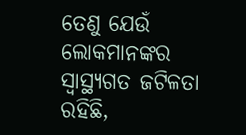ତେଣୁ ଯେଉଁ ଲୋକମାନଙ୍କର ସ୍ୱାସ୍ଥ୍ୟଗତ ଜଟିଳତା ରହିଛି,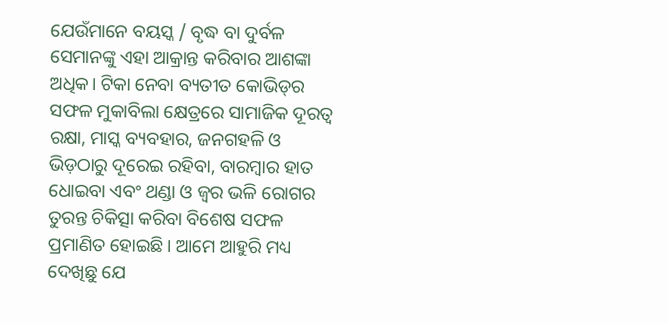ଯେଉଁମାନେ ବୟସ୍କ / ବୃଦ୍ଧ ବା ଦୁର୍ବଳ ସେମାନଙ୍କୁ ଏହା ଆକ୍ରାନ୍ତ କରିବାର ଆଶଙ୍କା ଅଧିକ। ଟିକା ନେବା ବ୍ୟତୀତ କୋଭିଡ୍‌‌ର ସଫଳ ମୁକାବିଲା କ୍ଷେତ୍ରରେ ସାମାଜିକ ଦୂରତ୍ୱ ରକ୍ଷା, ମାସ୍କ ବ୍ୟବହାର, ଜନଗହଳି ଓ ଭିଡ଼ଠାରୁ ଦୂରେଇ ରହିବା, ବାରମ୍ବାର ହାତ ଧୋଇବା ଏବଂ ଥଣ୍ଡା ଓ ଜ୍ୱର ଭଳି ରୋଗର ତୁରନ୍ତ ଚିକିତ୍ସା କରିବା ବିଶେଷ ସଫଳ ପ୍ରମାଣିତ ହୋଇଛି। ଆମେ ଆହୁରି ମଧ୍ୟ ଦେଖିଛୁ ଯେ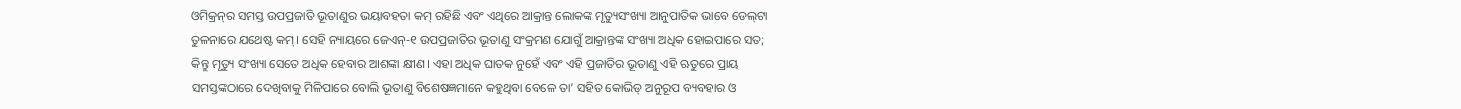ଓମିକ୍ରନ୍‌‌ର ସମସ୍ତ ଉପପ୍ରଜାତି ଭୂତାଣୁର ଭୟାବହତା କମ୍‌‌ ରହିଛି ଏବଂ ଏଥିରେ ଆକ୍ରାନ୍ତ ଲୋକଙ୍କ ମୃତ୍ୟୁସଂଖ୍ୟା ଆନୁପାତିକ ଭାବେ ଡେଲ୍‌‌ଟା ତୁଳନାରେ ଯଥେଷ୍ଟ କମ୍‌‌। ସେହି ନ୍ୟାୟରେ ଜେଏନ୍‌‌-୧ ଉପପ୍ରଜାତିର ଭୂତାଣୁ ସଂକ୍ରମଣ ଯୋଗୁଁ ଆକ୍ରାନ୍ତଙ୍କ ସଂଖ୍ୟା ଅଧିକ ହୋଇପାରେ ସତ; କିନ୍ତୁ ମୃତ୍ୟୁ ସଂଖ୍ୟା ସେତେ ଅଧିକ ହେବାର ଆଶଙ୍କା କ୍ଷୀଣ। ଏହା ଅଧିକ ଘାତକ ନୁହେଁ ଏବଂ ଏହି ପ୍ରଜାତିର ଭୂତାଣୁ ଏହି ଋତୁରେ ପ୍ରାୟ ସମସ୍ତଙ୍କଠାରେ ଦେଖିବାକୁ ମିଳିପାରେ ବୋଲି ଭୂତାଣୁ ବିଶେଷଜ୍ଞମାନେ କହୁଥିବା ବେଳେ ତା’ ସହିତ କୋଭିଡ୍‌‌ ଅନୁରୂପ ବ୍ୟବହାର ଓ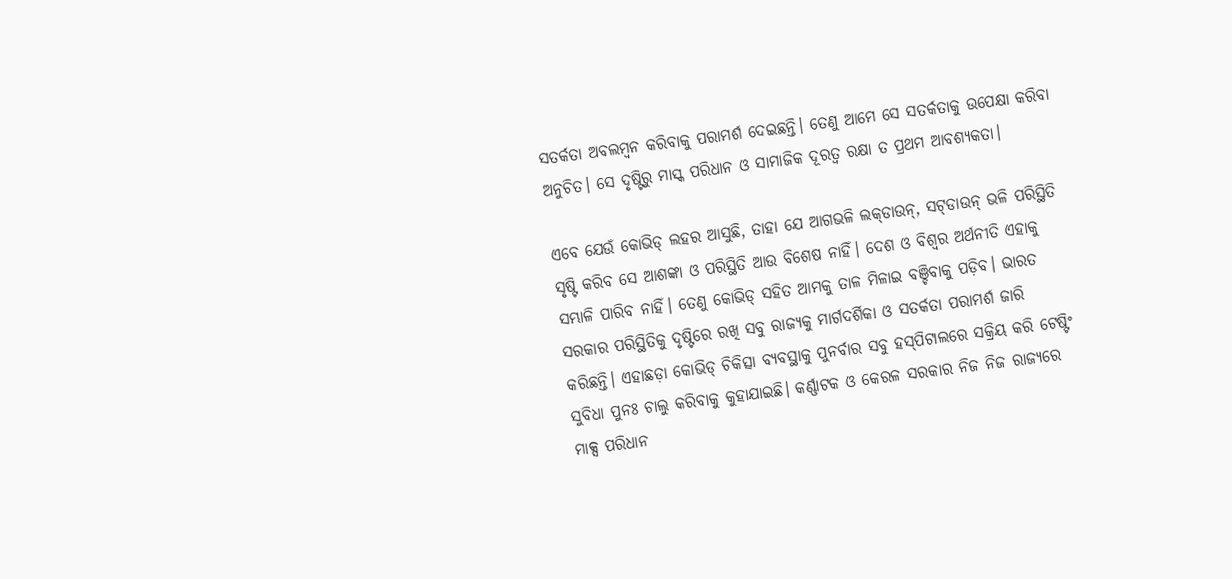ସତର୍କତା ଅବଲମ୍ବନ କରିବାକୁ ପରାମର୍ଶ ଦେଇଛନ୍ତି। ତେଣୁ ଆମେ ସେ ସତର୍କତାକୁ ଉପେକ୍ଷା କରିବା ଅନୁଚିତ। ସେ ଦୃଷ୍ଟିରୁ ମାସ୍କ ପରିଧାନ ଓ ସାମାଜିକ ଦୂରତ୍ୱ ରକ୍ଷା ତ ପ୍ରଥମ ଆବଶ୍ୟକତା।

ଏବେ ଯେଉଁ କୋଭିଡ୍‌‌ ଲହର ଆସୁଛି, ତାହା ଯେ ଆଗଭଳି ଲକ୍‌‌ଡାଉନ୍‌‌, ସଟ୍‌‌ଡାଉନ୍‌‌ ଭଳି ପରିସ୍ଥିତି ସୃଷ୍ଟି କରିବ ସେ ଆଶଙ୍କା ଓ ପରିସ୍ଥିତି ଆଉ ବିଶେଷ ନାହିଁ। ଦେଶ ଓ ବିଶ୍ୱର ଅର୍ଥନୀତି ଏହାକୁ ସମ୍ଭାଳି ପାରିବ ନାହିଁ। ତେଣୁ କୋଭିଡ୍‌‌ ସହିତ ଆମକୁ ତାଳ ମିଳାଇ ବଞ୍ଚିବାକୁ ପଡ଼ିବ। ଭାରତ ସରକାର ପରିସ୍ଥିତିକୁ ଦୃଷ୍ଟିରେ ରଖି ସବୁ ରାଜ୍ୟକୁ ମାର୍ଗଦର୍ଶିକା ଓ ସତର୍କତା ପରାମର୍ଶ ଜାରି କରିଛନ୍ତି। ଏହାଛଡ଼ା କୋଭିଡ୍‌‌ ଚିକିତ୍ସା ବ୍ୟବସ୍ଥାକୁ ପୁନର୍ବାର ସବୁ ହସ୍‌‌ପିଟାଲରେ ସକ୍ରିୟ କରି ଟେଷ୍ଟିଂ ସୁବିଧା ପୁନଃ ଚାଲୁ କରିବାକୁ କୁହାଯାଇଛି। କର୍ଣ୍ଣାଟକ ଓ କେରଳ ସରକାର ନିଜ ନିଜ ରାଜ୍ୟରେ ମାକ୍ସ ପରିଧାନ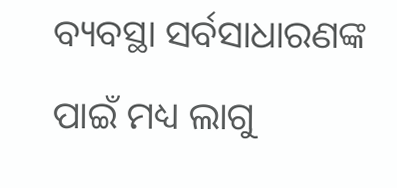ବ୍ୟବସ୍ଥା ସର୍ବସାଧାରଣଙ୍କ ପାଇଁ ମଧ୍ୟ ଲାଗୁ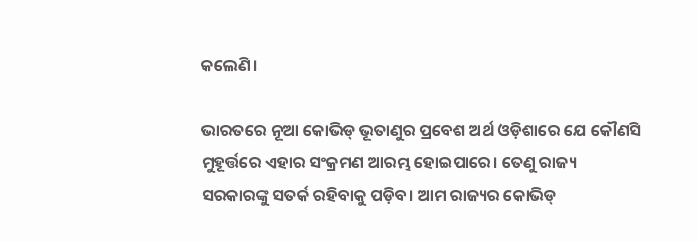କଲେଣି।

ଭାରତରେ ନୂଆ କୋଭିଡ୍‌‌ ଭୂତାଣୁର ପ୍ରବେଶ ଅର୍ଥ ଓଡ଼ିଶାରେ ଯେ କୌଣସି ମୁହୂର୍ତ୍ତରେ ଏହାର ସଂକ୍ରମଣ ଆରମ୍ଭ ହୋଇପାରେ। ତେଣୁ ରାଜ୍ୟ ସରକାରଙ୍କୁ ସତର୍କ ରହିବାକୁ ପଡ଼ିବ। ଆମ ରାଜ୍ୟର କୋଭିଡ୍‌‌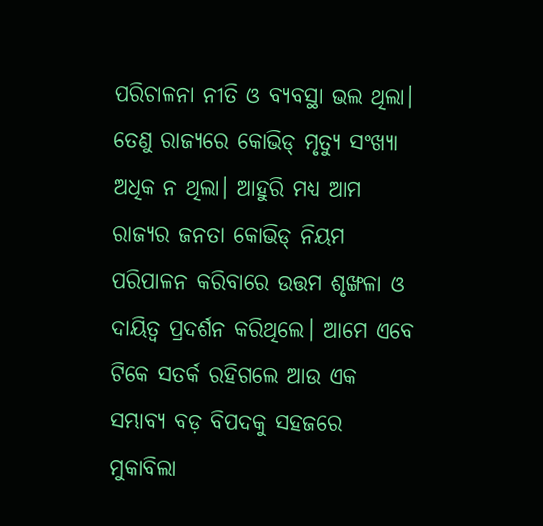ପରିଚାଳନା ନୀତି ଓ ବ୍ୟବସ୍ଥା ଭଲ ଥିଲା। ତେଣୁ ରାଜ୍ୟରେ କୋଭିଡ୍‌‌ ମୃତ୍ୟୁ ସଂଖ୍ୟା ଅଧିକ ନ ଥିଲା। ଆହୁରି ମଧ୍ୟ ଆମ ରାଜ୍ୟର ଜନତା କୋଭିଡ୍‌‌ ନିୟମ ପରିପାଳନ କରିବାରେ ଉତ୍ତମ ଶୃଙ୍ଖଳା ଓ ଦାୟିତ୍ୱ ପ୍ରଦର୍ଶନ କରିଥିଲେ। ଆମେ ଏବେ ଟିକେ ସତର୍କ ରହିଗଲେ ଆଉ ଏକ ସମ୍ଭାବ୍ୟ ବଡ଼ ବିପଦକୁ ସହଜରେ ମୁକାବିଲା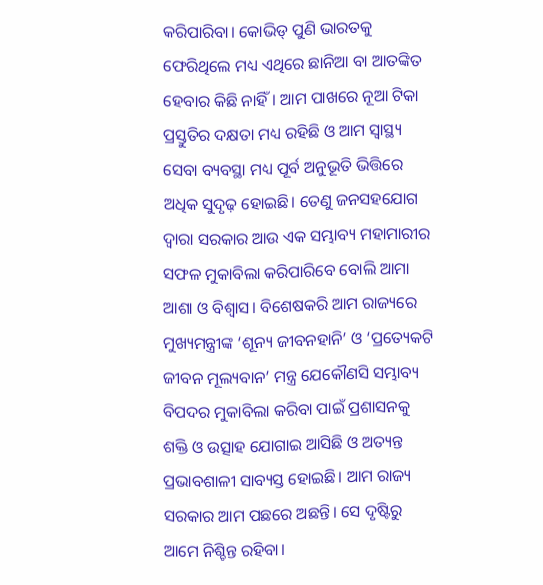କରିପାରିବା। କୋଭିଡ୍‌‌ ପୁଣି ଭାରତକୁ ଫେରିଥିଲେ ମଧ୍ୟ ଏଥିରେ ଛାନିଆ ବା ଆତଙ୍କିତ ହେବାର କିଛି ନାହିଁ। ଆମ ପାଖରେ ନୂଆ ଟିକା ପ୍ରସ୍ତୁତିର ଦକ୍ଷତା ମଧ୍ୟ ରହିଛି ଓ ଆମ ସ୍ୱାସ୍ଥ୍ୟ ସେବା ବ୍ୟବସ୍ଥା ମଧ୍ୟ ପୂର୍ବ ଅନୁଭୂତି ଭିତ୍ତିରେ ଅଧିକ ସୁଦୃଢ଼ ହୋଇଛି। ତେଣୁ ଜନସହଯୋଗ ଦ୍ୱାରା ସରକାର ଆଉ ଏକ ସମ୍ଭାବ୍ୟ ମହାମାରୀର ସଫଳ ମୁକାବିଲା କରିପାରିବେ ବୋଲି ଆମା ଆଶା ଓ ବିଶ୍ୱାସ। ବିଶେଷକରି ଆମ ରାଜ୍ୟରେ ମୁଖ୍ୟମନ୍ତ୍ରୀଙ୍କ ‘ଶୂନ୍ୟ ଜୀବନହାନି’ ଓ ‘ପ୍ରତ୍ୟେକଟି ଜୀବନ ମୂଲ୍ୟବାନ’ ମନ୍ତ୍ର ଯେକୌଣସି ସମ୍ଭାବ୍ୟ ବିପଦର ମୁକାବିଲା କରିବା ପାଇଁ ପ୍ରଶାସନକୁ ଶକ୍ତି ଓ ଉତ୍ସାହ ଯୋଗାଇ ଆସିଛି ଓ ଅତ୍ୟନ୍ତ ପ୍ରଭାବଶାଳୀ ସାବ୍ୟସ୍ତ ହୋଇଛି। ଆମ ରାଜ୍ୟ ସରକାର ଆମ ପଛରେ ଅଛନ୍ତି। ସେ ଦୃଷ୍ଟିରୁ ଆମେ ନିଶ୍ଚିନ୍ତ ରହିବା।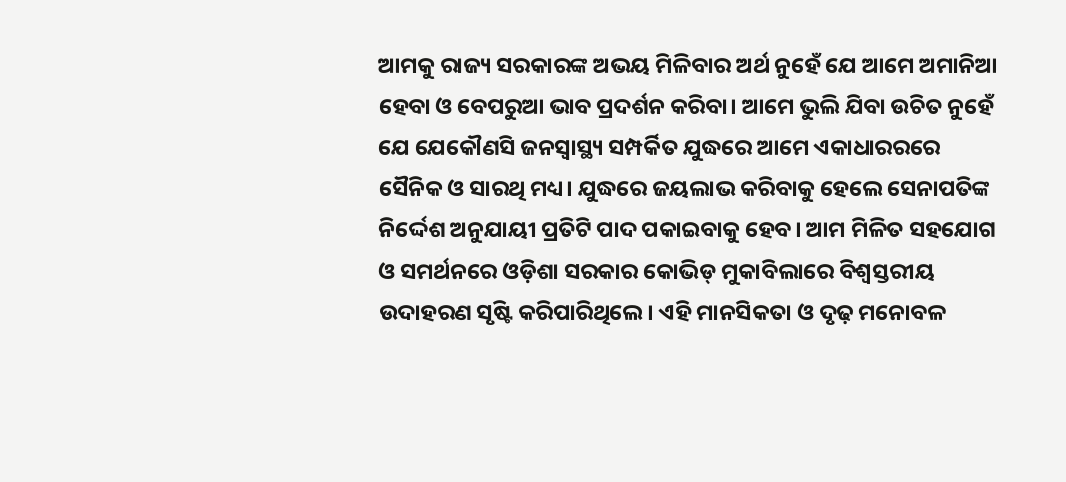ଆମକୁ ରାଜ୍ୟ ସରକାରଙ୍କ ଅଭୟ ମିଳିବାର ଅର୍ଥ ନୁହେଁ ଯେ ଆମେ ଅମାନିଆ ହେବା ଓ ବେପରୁଆ ଭାବ ପ୍ରଦର୍ଶନ କରିବା। ଆମେ ଭୁଲି ଯିବା ଉଚିତ ନୁହେଁ ଯେ ଯେକୌଣସି ଜନସ୍ୱାସ୍ଥ୍ୟ ସମ୍ପର୍କିତ ଯୁଦ୍ଧରେ ଆମେ ଏକାଧାରରରେ ସୈନିକ ଓ ସାରଥି ମଧ୍ୟ। ଯୁଦ୍ଧରେ ଜୟଲାଭ କରିବାକୁ ହେଲେ ସେନାପତିଙ୍କ ନିର୍ଦ୍ଦେଶ ଅନୁଯାୟୀ ପ୍ରତିଟି ପାଦ ପକାଇବାକୁ ହେବ। ଆମ ମିଳିତ ସହଯୋଗ ଓ ସମର୍ଥନରେ ଓଡ଼ିଶା ସରକାର କୋଭିଡ୍‌‌ ମୁକାବିଲାରେ ବିଶ୍ୱସ୍ତରୀୟ ଉଦାହରଣ ସୃଷ୍ଟି କରିପାରିଥିଲେ। ଏହି ମାନସିକତା ଓ ଦୃଢ଼ ମନୋବଳ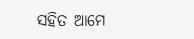ସହିତ ଆମେ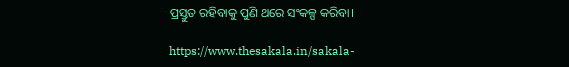ପ୍ରସ୍ତୁତ ରହିବାକୁ ପୁଣି ଥରେ ସଂକଳ୍ପ କରିବା।

https://www.thesakala.in/sakala-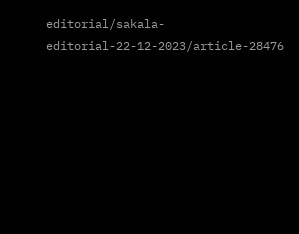editorial/sakala-editorial-22-12-2023/article-28476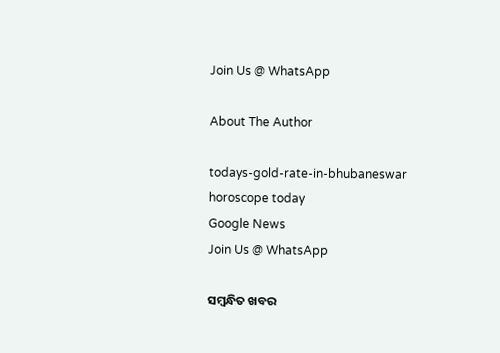Join Us @ WhatsApp

About The Author

todays-gold-rate-in-bhubaneswar
horoscope today
Google News
Join Us @ WhatsApp

ସମ୍ବନ୍ଧିତ ଖବର